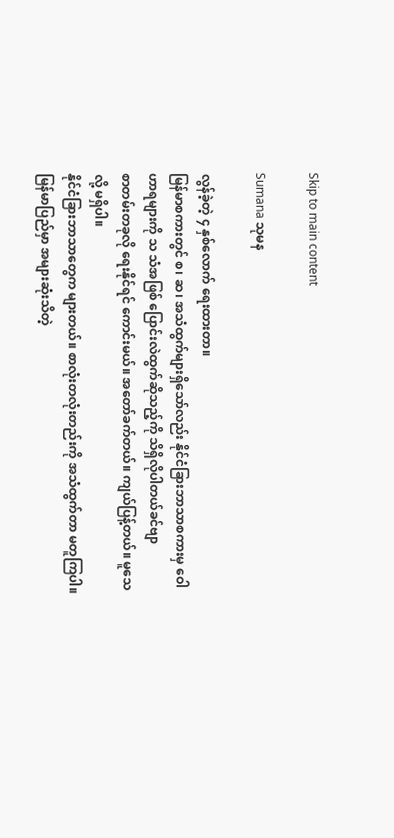Skip to main content

Sumana သုမန

လွန်ခဲ့တဲ့ ၄ နှစ်လောက် ရေးထားတာ။
မြန်မာစကားတွင် စ၊ ဆ၊ အသံထွက်များရှိသော်လည်း နိုင်ငံခြားဘာသာစကားမှ ဝေါဟာရများကို သ သံအဖြစ် ပြောင်းလဲထွက်ဆိုသည့်ကို သိရှိလိုပါတယ်ခင်ဗျာ
စာတမ်းတခုလို ရေးနိုင်ရင် ကောင်းမယ်။ အတော်ခက်တယ်။ ကျယ်ပြန့်တယ်။ မူသေလို့ မရှိပါ။
နိုင်ငံခြားဘာသာတွေက များတယ်။ စာလုံးတလုံးတည်းကို အသံထွက်တာ မတူကြပါ။ မြန်မာပြည်မှာ အများဆုံးသိတဲ့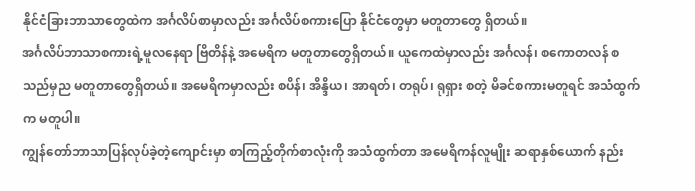နိုင်ငံခြားဘာသာတွေထဲက အင်္ဂလိပ်စာမှာလည်း အင်္ဂလိပ်စကားပြော နိုင်ငံတွေမှာ မတူတာတွေ ရှိတယ်။
အင်္ဂလိပ်ဘာသာစကားရဲ့မူလနေရာ ဗြိတိန်နဲ့ အမေရိက မတူတာတွေရှိတယ်။ ယူကေထဲမှာလည်း အင်္ဂလန်၊ စကောတလန် စသည်မှည မတူတာတွေရှိတယ်။ အမေရိကမှာလည်း စပိန်၊ အိန္ဒိယ၊ အာရတ်၊ တရုပ်၊ ရုရှား စတဲ့ မိခင်စကားမတူရင် အသံထွက်က မတူပါ။
ကျွန်တော်ဘာသာပြန်လုပ်ခဲ့တဲ့ကျောင်းမှာ စာကြည့်တိုက်စာလုံးကို အသံထွက်တာ အမေရိကန်လူမျိုး ဆရာနှစ်ယောက် နည်း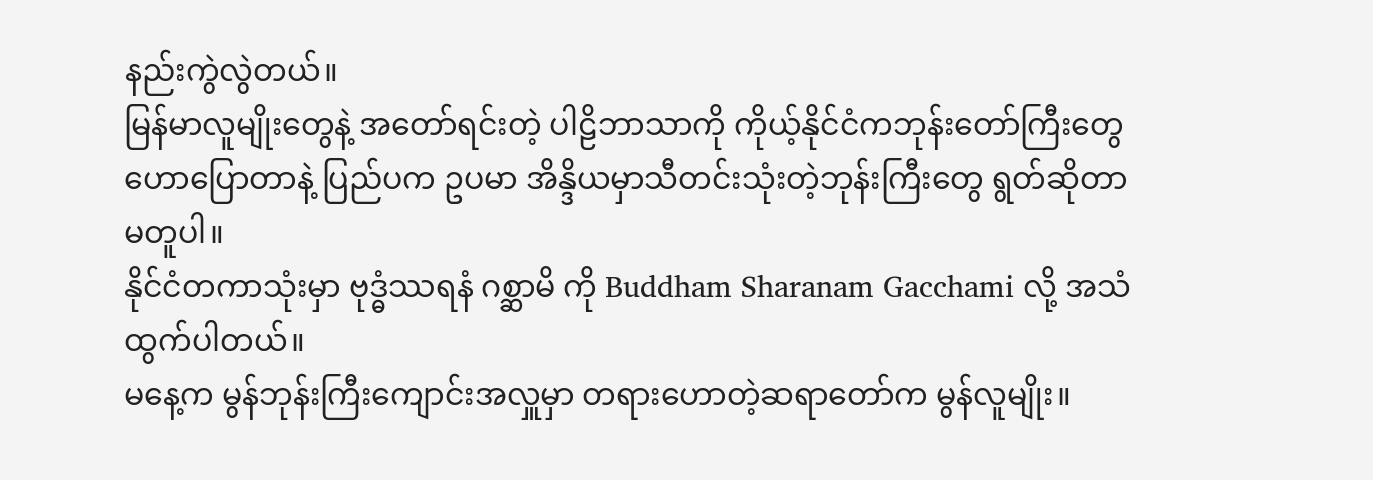နည်းကွဲလွဲတယ်။
မြန်မာလူမျိုးတွေနဲ့ အတော်ရင်းတဲ့ ပါဠိဘာသာကို ကိုယ့်နိုင်ငံကဘုန်းတော်ကြီးတွေဟောပြောတာနဲ့ ပြည်ပက ဥပမာ အိန္ဒိယမှာသီတင်းသုံးတဲ့ဘုန်းကြီးတွေ ရွတ်ဆိုတာ မတူပါ။
နိုင်ငံတကာသုံးမှာ ဗုဒ္ဓံဿရနံ ဂစ္ဆာမိ ကို Buddham Sharanam Gacchami လို့ အသံထွက်ပါတယ်။
မနေ့က မွန်ဘုန်းကြီးကျောင်းအလှူမှာ တရားဟောတဲ့ဆရာတော်က မွန်လူမျိုး။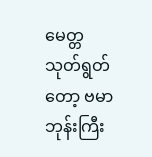မေတ္တသုတ်ရွတ်တော့ ဗမာဘုန်းကြီး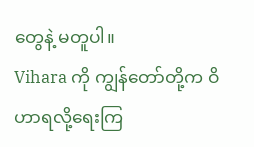တွေနဲ့ မတူပါ။
Vihara ကို ကျွန်တော်တို့က ဝိဟာရလို့ရေးကြ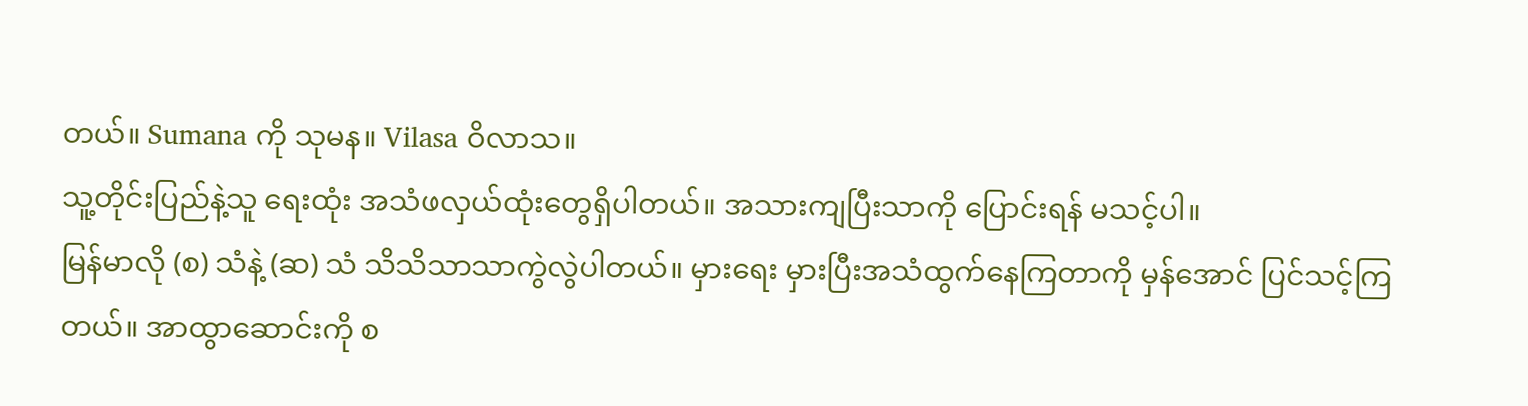တယ်။ Sumana ကို သုမန။ Vilasa ဝိလာသ။
သူ့တိုင်းပြည်နဲ့သူ ရေးထုံး အသံဖလှယ်ထုံးတွေရှိပါတယ်။ အသားကျပြီးသာကို ပြောင်းရန် မသင့်ပါ။
မြန်မာလို (စ) သံနဲ့ (ဆ) သံ သိသိသာသာကွဲလွဲပါတယ်။ မှားရေး မှားပြီးအသံထွက်နေကြတာကို မှန်အောင် ပြင်သင့်ကြတယ်။ အာထွာဆောင်းကို စ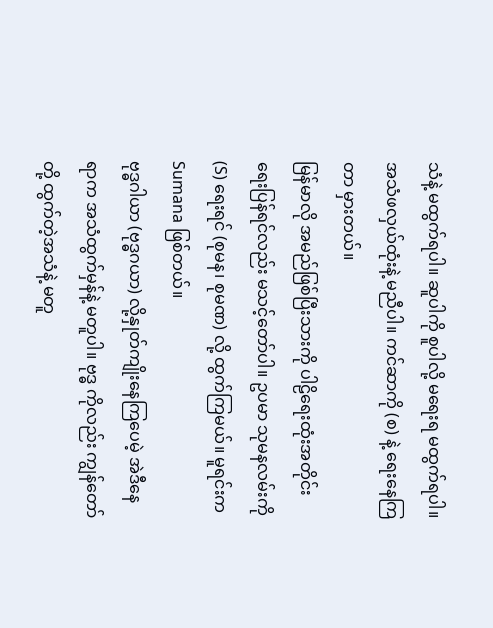သံနဲ့ မထွက်ရပါ။ ဆူပါကို စူပါလို့ မရေးရ မထွက်ရပါ။ အသံဖလှယ်ထုံးနဲ့ မညီပါ။ ကင်ဆာကို (စ) နဲ့ ရေးနေကြတာ မှားတယ်။
မြန်မာလို အမည်ဖြစ်ပြီးသားကို ပါဠိရေးထုံးအတိုင်းရေးပြန်ရင်လည်း မသင့်တော်ပါ။ ဥပမာ သုမနလမ်းကို (S) ရေးရင် (စုမန၊ စုမဏ) လို့ ထွက်ကြမယ်။ မူရင်းက Sumana ဖြစ်တယ်။
ဗုဒ္ဓဂါယာ (ဗုဒ္ဓဂယာ) လို့နှုတ်ကျိုးနေကြပေမဲ့ အဲဒီနေရာက အသံထွက်မှန်နဲ့ မတူပါ။ ဗုဒ္ဓ ကိုလည်း ကျွန်တော်တို့ ထွက်တဲ့အသံနဲ့ မတူ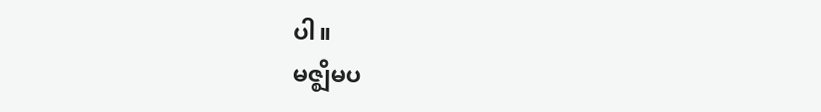ပါ။
မဇ္ဈိမပ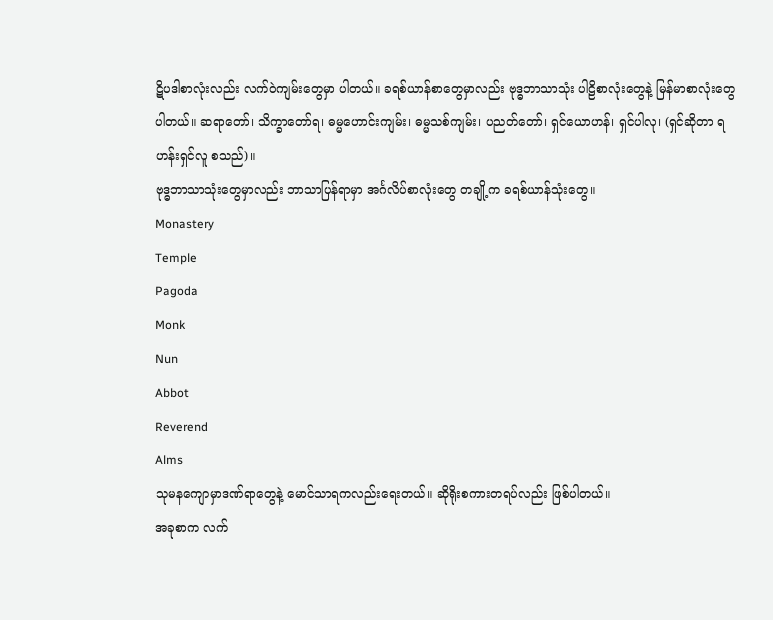ဋိပဒါစာလုံးလည်း လက်ဝဲကျမ်းတွေမှာ ပါတယ်။ ခရစ်ယာန်စာတွေမှာလည်း ဗုဒ္ဓဘာသာသုံး ပါဠိစာလုံးတွေနဲ့ မြန်မာစာလုံးတွေ ပါတယ်။ ဆရာတော်၊ သိက္ခာတော်ရ၊ ဓမ္မဟောင်းကျမ်း၊ ဓမ္မသစ်ကျမ်း၊ ပညတ်တော်၊ ရှင်ယောဟန်၊ ရှင်ပါလု၊ (ရှင်ဆိုတာ ရဟန်းရှင်လူ စသည်)။
ဗုဒ္ဓဘာသာသုံးတွေမှာလည်း ဘာသာပြန်ရာမှာ အင်္ဂလိပ်စာလုံးတွေ တချို့က ခရစ်ယာန်သုံးတွေ။
Monastery
Temple
Pagoda
Monk
Nun
Abbot
Reverend
Alms
သုမနကျောမှာဒဏ်ရာတွေနဲ့ မောင်သာရကလည်းရေးတယ်။ ဆိုရိုးစကားတရပ်လည်း ဖြစ်ပါတယ်။
အခုစာက လက်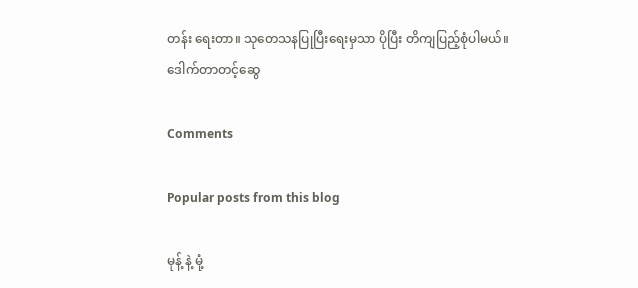တန်း ရေးတာ။ သုတေသနပြုပြီးရေးမှသာ ပိုပြီး တိကျပြည့်စုံပါမယ်။
ဒေါက်တာတင့်ဆွေ

Comments

Popular posts from this blog

မုန့် နဲ့ မုံ့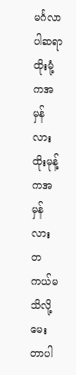မင်္ဂလာပါဆရာ ထိုးမုံ့ကအမှန်လား ထိုးမုန့်ကအမှန်လား တကယ်မသိလို့မေးတာပါ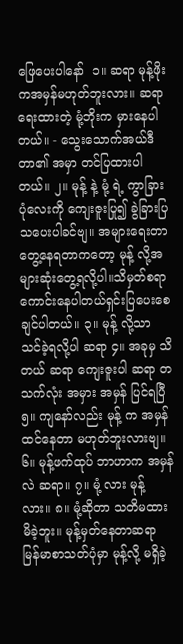ဖြေပေးပါနော်  ၁။ ဆရာ မုန့်ဖိုး ကအမှန်မဟုတ်ဘူးလား။ ‌ဆရာရေးထားတဲ့ မုံ့ဘိုးက မှားနေပါတယ်။ - သွေးသောက်အယ်ဒီတာ၏ အမှာ တင်ပြထားပါတယ်။ ၂။ မုန့် နဲ့ မုံ့ ရဲ့ ကွာခြားပုံလေးကို ကျေးဇူးပြု၍ ခွဲခြားပြသပေးပါခင်ဗျ။ အများရေးတာတွေ့နေရတာကတော့ မုန့် လို့အများဆုံးတွေ့ရလို့ပါ။သိမှတ်စရာကောင်းနေပါတယ်ရှင်းပြပေးစေချင်ပါတယ်။ ၃။ မုန့် လို့သာ သင်ခဲ့ရလို့ပါ ဆရာ ၄။ အခုမှ သိတယ် ဆရာ ကျေးဇူးပါ ဆရာ တသက်လုံး အမှား အမှန် ပြင်ရပြီ ၅။ ကျနော်လည်း မုန့် က အမှန်ထင်နေတာ မဟုတ်ဘူးလားဗျ။ ၆။ မုန့်ဖက်ထုပ် ဘာဟာက အမှန်လဲ ဆရာ။ ၇။ မုံ့ လား မုန့် လား။ ၈။ မုံ့ဆိုတာ သတိမထားမိခဲ့ဘူး။ မုန့်မှတ်နေတာဆရာ မြန်မာစာသတ်ပုံမှာ မုန့်လို့ မရှိခဲ့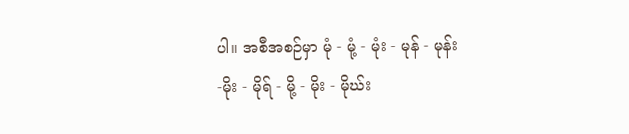ပါ။ အစီအစဉ်မှာ မုံ - မုံ့ - မုံး - မုန် - မုန်း -မိုး - မိုရ် - မို့ - မိုး - မိုဃ်း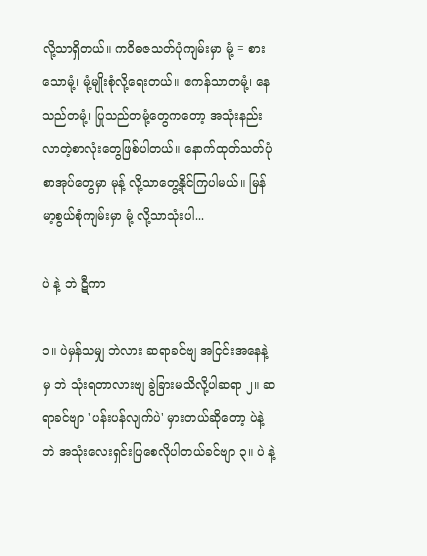လို့သာရှိတယ်။ ကဝိဓဇသတ်ပုံကျမ်းမှာ မုံ့ = စားသောမုံ့၊ မုံ့မျိုးစုံလို့ရေးတယ်။ ဧကန်သာတမုံ့၊ နေသည်တမုံ့၊ ပြုသည်တမုံ့တွေကတော့ အသုံးနည်းလာတဲ့စာလုံးတွေဖြစ်ပါတယ်။ နောက်ထုတ်သတ်ပုံစာအုပ်တွေမှာ မုန့် လို့သာတွေ့နိုင်ကြပါမယ်။ မြန်မာ့စွယ်စုံကျမ်းမှာ မုံ့ လို့သာသုံးပါ...

ပဲ နဲ့ ဘဲ ဋီကာ

၁။ ပဲမှန်သမျှ ဘဲလား ဆရာခင်ဗျ အငြင်းအနေနဲ့မှ ဘဲ သုံးရတာလားဗျ ခွဲခြားမသိလို့ပါဆရာ ၂။ ဆရာခင်ဗျာ 'ပန်းပန်လျက်ပဲ' မှားတယ်ဆိုတော့ ပဲနဲ့ဘဲ အသုံးလေးရှင်းပြစေလိုပါတယ်ခင်ဗျာ ၃။ ပဲ နဲ့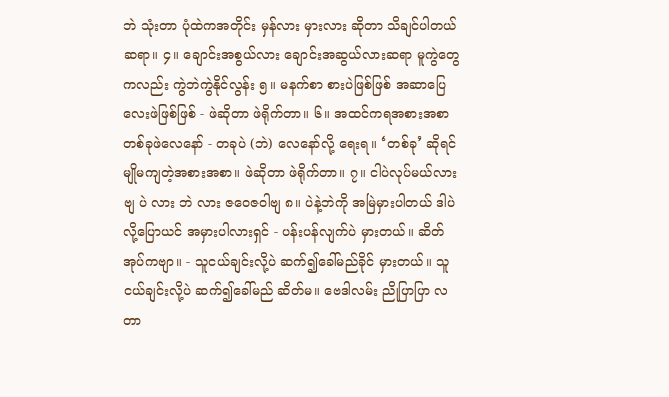ဘဲ သုံးတာ ပုံထဲကအတိုင်း မှန်လား မှားလား ဆိုတာ သိချင်ပါတယ် ဆရာ။ ၄။ ချောင်းအစွယ်လား ချောင်းအဆွယ်လားဆရာ မူကွဲတွေကလည်း ကွဲဘဲကွဲနိုင်လွန်း ၅။ မနက်စာ စားပဲဖြစ်ဖြစ် အဆာပြေလေးဖဲဖြစ်ဖြစ် - ဖဲဆိုတာ ဖဲရိုက်တာ။ ၆။ အထင်ကရအစားအစာ တစ်ခုဖဲလေနော် - တခုပဲ (ဘဲ) လေနော်လို့ ရေးရ။ ‘တစ်ခု’ ဆိုရင် မျိုမကျတဲ့အစားအစာ။ ဖဲဆိုတာ ဖဲရိုက်တာ။ ၇။ ငါပဲလုပ်မယ်လားဗျ ပဲ လား ဘဲ လား ဇဝေဇဝါဗျ ၈။ ပဲနဲ့ဘဲကို အမြဲမှားပါတယ် ဒါပဲလို့ပြောယင် အမှားပါလားရှင် - ပန်းပန်လျက်ပဲ မှားတယ်။ ဆိတ်အုပ်ကဗျာ။ - သူငယ်ချင်းလို့ပဲ ဆက်၍ခေါ်မည်ခိုင် မှားတယ်။ သူငယ်ချင်းလို့ပဲ ဆက်၍ခေါ်မည် ဆိတ်မ။ ဗေဒါလမ်း ညိုပြာပြာ လတာ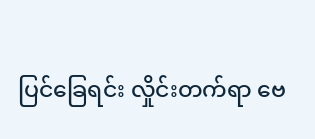ပြင်ခြေရင်း လှိုင်းတက်ရာ ဗေ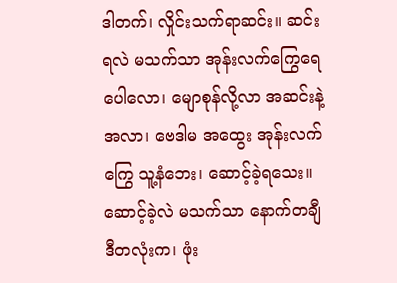ဒါတက်၊ လှိုင်းသက်ရာဆင်း။ ဆင်းရလဲ မသက်သာ အုန်းလက်ကြွေရေပေါလော၊ မျောစုန်လို့လာ အဆင်းနဲ့အလာ၊ ဗေဒါမ အထွေး အုန်းလက်ကြွေ သူ့နံဘေး၊ ဆောင့်ခဲ့ရသေး။ ဆောင့်ခဲ့လဲ မသက်သာ နောက်တချီ ဒီတလုံးက၊ ဖုံး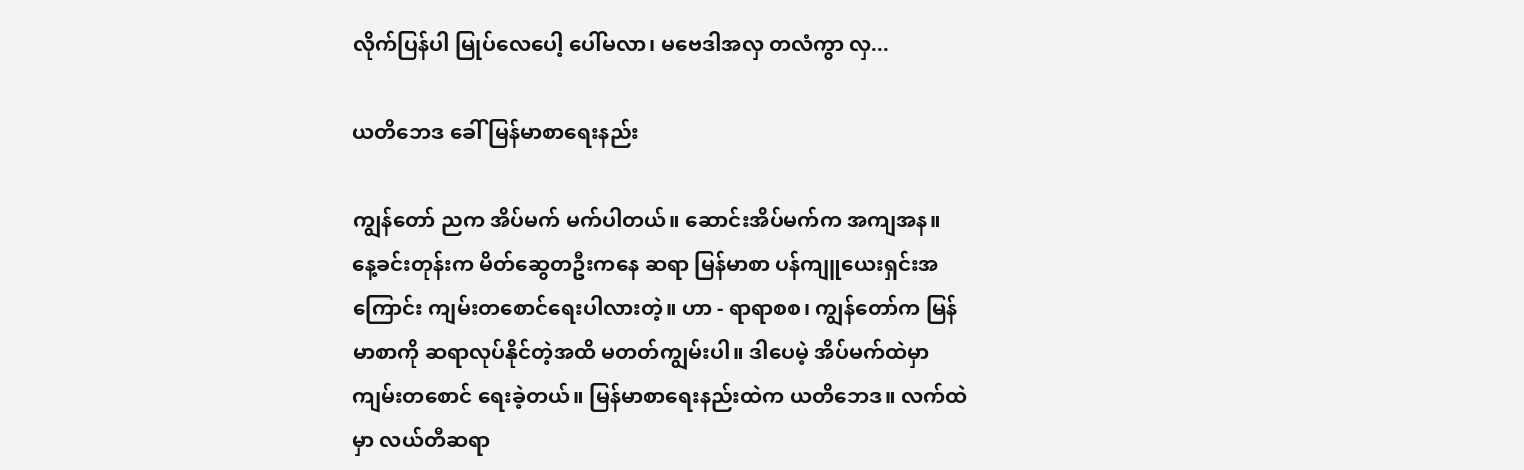လိုက်ပြန်ပါ မြုပ်လေပေါ့ ပေါ်မလာ၊ မဗေဒါအလှ တလံကွာ လှ...

ယတိဘေဒ ခေါ် မြန်မာစာရေးနည်း

ကျွန်တော် ညက အိပ်မက် မက်ပါတယ်။ ဆောင်းအိပ်မက်က အကျအန။ နေ့ခင်းတုန်းက မိတ်ဆွေတဦးကနေ ဆရာ မြန်မာစာ ပန်ကျူယေးရှင်းအကြောင်း ကျမ်းတစောင်ရေးပါလားတဲ့။ ဟာ - ရာရာစစ၊ ကျွန်တော်က မြန်မာစာကို ဆရာလုပ်နိုင်တဲ့အထိ မတတ်ကျွမ်းပါ။ ဒါပေမဲ့ အိပ်မက်ထဲမှာ ကျမ်းတစောင် ရေးခဲ့တယ်။ မြန်မာစာရေးနည်းထဲက ယတိဘေဒ။ လက်ထဲမှာ လယ်တီဆရာ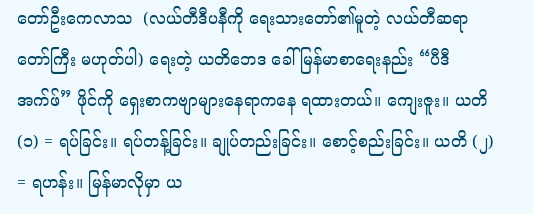တော်ဦးကေလာသ  (လယ်တီဒီပနီကို ရေးသားတော်၏မူတဲ့ လယ်တီဆရာတော်ကြီး မဟုတ်ပါ) ရေးတဲ့ ယတိဘေဒ ခေါ် မြန်မာစာရေးနည်း “ပီဒီအက်ဖ်” ဖိုင်ကို ရှေးစာကဗျာများနေရာကနေ ရထားတယ်။ ကျေးဇူး။ ယတိ (၁) = ရပ်ခြင်း။ ရပ်တန့်ခြင်း။ ချုပ်တည်းခြင်း။ စောင့်စည်းခြင်း။ ယတိ (၂) = ရဟန်း။ မြန်မာလိုမှာ ယ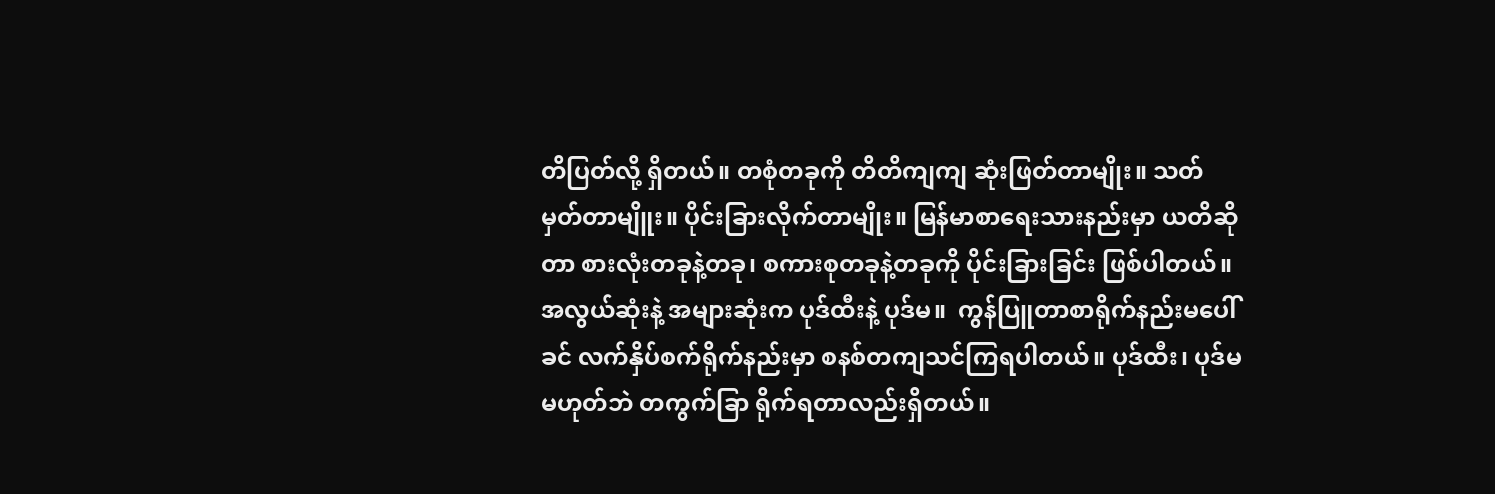တိပြတ်လို့ ရှိတယ်။ တစုံတခုကို တိတိကျကျ ဆုံးဖြတ်တာမျိုး။ သတ်မှတ်တာမျိူး။ ပိုင်းခြားလိုက်တာမျိုး။ မြန်မာစာရေးသားနည်းမှာ ယတိဆိုတာ စားလုံးတခုနဲ့တခု၊ စကားစုတခုနဲ့တခုကို ပိုင်းခြားခြင်း ဖြစ်ပါတယ်။ အလွယ်ဆုံးနဲ့ အများဆုံးက ပုဒ်ထီးနဲ့ ပုဒ်မ။  ကွန်ပြူတာစာရိုက်နည်းမပေါ်ခင် လက်နှိပ်စက်ရိုက်နည်းမှာ စနစ်တကျသင်ကြရပါတယ်။ ပုဒ်ထီး၊ ပုဒ်မ မဟုတ်ဘဲ တကွက်ခြာ ရိုက်ရတာလည်းရှိတယ်။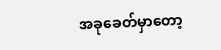အခုခေတ်မှာတော့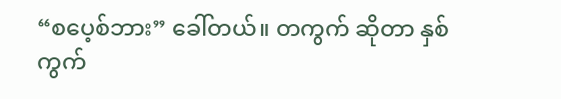“စပေ့စ်ဘား” ခေါ်တယ်။ တကွက် ဆိုတာ နှစ်ကွက်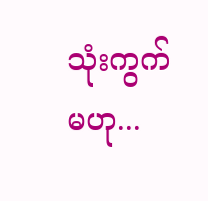သုံးကွက် မဟု...